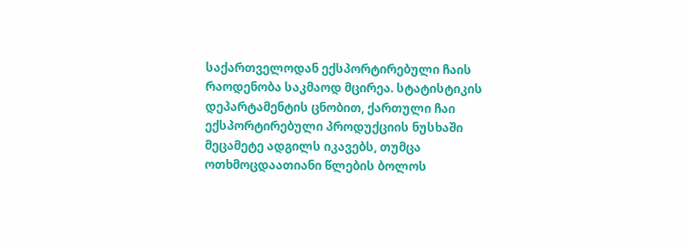საქართველოდან ექსპორტირებული ჩაის რაოდენობა საკმაოდ მცირეა. სტატისტიკის დეპარტამენტის ცნობით, ქართული ჩაი ექსპორტირებული პროდუქციის ნუსხაში მეცამეტე ადგილს იკავებს, თუმცა ოთხმოცდაათიანი წლების ბოლოს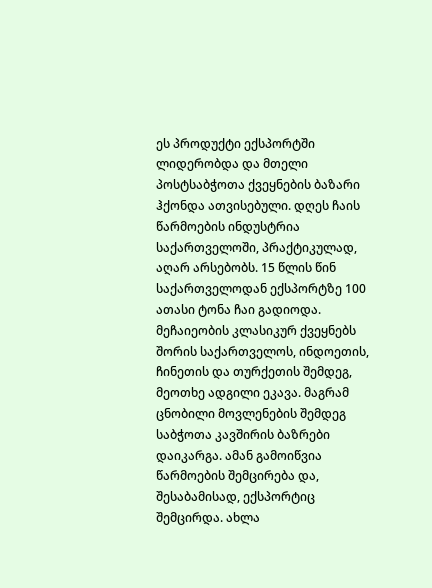ეს პროდუქტი ექსპორტში ლიდერობდა და მთელი პოსტსაბჭოთა ქვეყნების ბაზარი ჰქონდა ათვისებული. დღეს ჩაის წარმოების ინდუსტრია საქართველოში, პრაქტიკულად, აღარ არსებობს. 15 წლის წინ საქართველოდან ექსპორტზე 100 ათასი ტონა ჩაი გადიოდა. მეჩაიეობის კლასიკურ ქვეყნებს შორის საქართველოს, ინდოეთის, ჩინეთის და თურქეთის შემდეგ, მეოთხე ადგილი ეკავა. მაგრამ ცნობილი მოვლენების შემდეგ საბჭოთა კავშირის ბაზრები დაიკარგა. ამან გამოიწვია წარმოების შემცირება და, შესაბამისად, ექსპორტიც შემცირდა. ახლა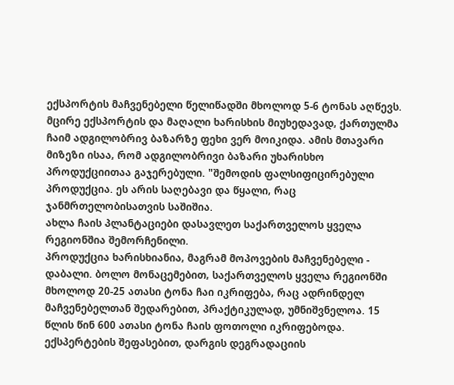ექსპორტის მაჩვენებელი წელიწადში მხოლოდ 5-6 ტონას აღწევს.
მცირე ექსპორტის და მაღალი ხარისხის მიუხედავად, ქართულმა ჩაიმ ადგილობრივ ბაზარზე ფეხი ვერ მოიკიდა. ამის მთავარი მიზეზი ისაა, რომ ადგილობრივი ბაზარი უხარისხო პროდუქციითაა გაჯერებული. "შემოდის ფალსიფიცირებული პროდუქცია. ეს არის საღებავი და წყალი, რაც ჯანმრთელობისათვის საშიშია.
ახლა ჩაის პლანტაციები დასავლეთ საქართველოს ყველა რეგიონშია შემორჩენილი.
პროდუქცია ხარისხიანია, მაგრამ მოპოვების მაჩვენებელი - დაბალი. ბოლო მონაცემებით, საქართველოს ყველა რეგიონში მხოლოდ 20-25 ათასი ტონა ჩაი იკრიფება, რაც ადრინდელ მაჩვენებელთან შედარებით, პრაქტიკულად, უმნიშვნელოა. 15 წლის წინ 600 ათასი ტონა ჩაის ფოთოლი იკრიფებოდა.
ექსპერტების შეფასებით, დარგის დეგრადაციის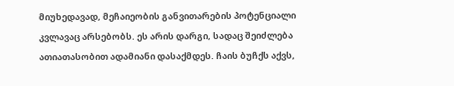მიუხედავად, მეჩაიეობის განვითარების პოტენციალი კვლავაც არსებობს. ეს არის დარგი, სადაც შეიძლება ათიათასობით ადამიანი დასაქმდეს. ჩაის ბუჩქს აქვს,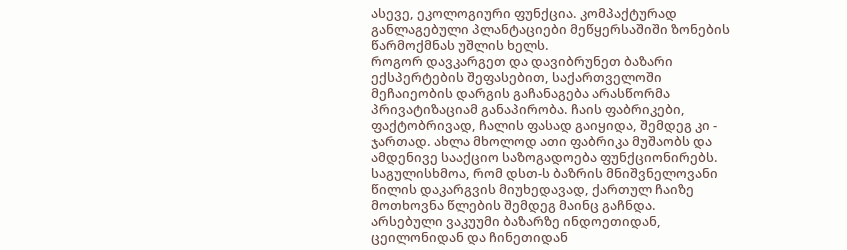ასევე, ეკოლოგიური ფუნქცია. კომპაქტურად განლაგებული პლანტაციები მეწყერსაშიში ზონების წარმოქმნას უშლის ხელს.
როგორ დავკარგეთ და დავიბრუნეთ ბაზარი
ექსპერტების შეფასებით, საქართველოში მეჩაიეობის დარგის გაჩანაგება არასწორმა პრივატიზაციამ განაპირობა. ჩაის ფაბრიკები, ფაქტობრივად, ჩალის ფასად გაიყიდა, შემდეგ კი - ჯართად. ახლა მხოლოდ ათი ფაბრიკა მუშაობს და ამდენივე სააქციო საზოგადოება ფუნქციონირებს.
საგულისხმოა, რომ დსთ-ს ბაზრის მნიშვნელოვანი წილის დაკარგვის მიუხედავად, ქართულ ჩაიზე მოთხოვნა წლების შემდეგ მაინც გაჩნდა. არსებული ვაკუუმი ბაზარზე ინდოეთიდან, ცეილონიდან და ჩინეთიდან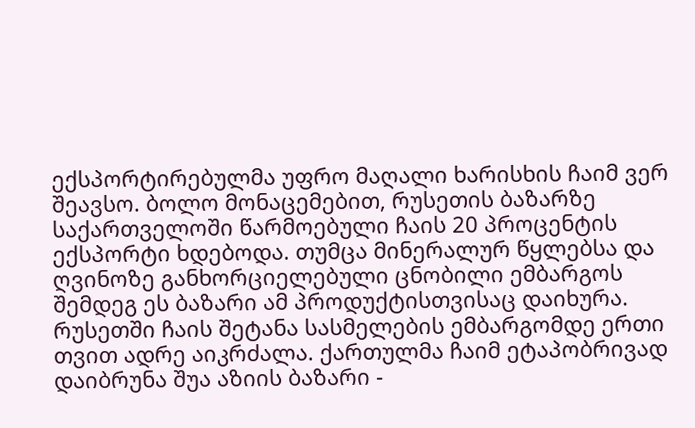ექსპორტირებულმა უფრო მაღალი ხარისხის ჩაიმ ვერ შეავსო. ბოლო მონაცემებით, რუსეთის ბაზარზე საქართველოში წარმოებული ჩაის 20 პროცენტის ექსპორტი ხდებოდა. თუმცა მინერალურ წყლებსა და ღვინოზე განხორციელებული ცნობილი ემბარგოს შემდეგ ეს ბაზარი ამ პროდუქტისთვისაც დაიხურა. რუსეთში ჩაის შეტანა სასმელების ემბარგომდე ერთი თვით ადრე აიკრძალა. ქართულმა ჩაიმ ეტაპობრივად დაიბრუნა შუა აზიის ბაზარი -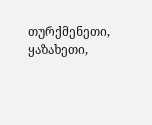თურქმენეთი, ყაზახეთი,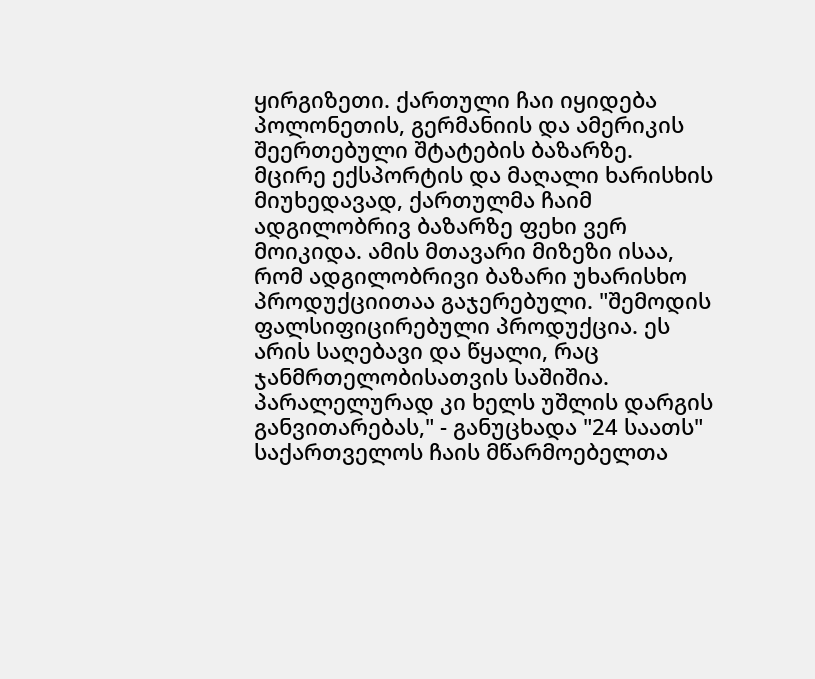ყირგიზეთი. ქართული ჩაი იყიდება პოლონეთის, გერმანიის და ამერიკის შეერთებული შტატების ბაზარზე.
მცირე ექსპორტის და მაღალი ხარისხის მიუხედავად, ქართულმა ჩაიმ ადგილობრივ ბაზარზე ფეხი ვერ მოიკიდა. ამის მთავარი მიზეზი ისაა, რომ ადგილობრივი ბაზარი უხარისხო პროდუქციითაა გაჯერებული. "შემოდის ფალსიფიცირებული პროდუქცია. ეს არის საღებავი და წყალი, რაც ჯანმრთელობისათვის საშიშია. პარალელურად კი ხელს უშლის დარგის განვითარებას," - განუცხადა "24 საათს" საქართველოს ჩაის მწარმოებელთა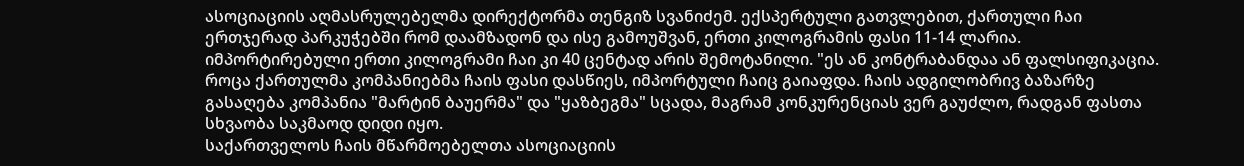ასოციაციის აღმასრულებელმა დირექტორმა თენგიზ სვანიძემ. ექსპერტული გათვლებით, ქართული ჩაი ერთჯერად პარკუჭებში რომ დაამზადონ და ისე გამოუშვან, ერთი კილოგრამის ფასი 11-14 ლარია. იმპორტირებული ერთი კილოგრამი ჩაი კი 40 ცენტად არის შემოტანილი. "ეს ან კონტრაბანდაა ან ფალსიფიკაცია. როცა ქართულმა კომპანიებმა ჩაის ფასი დასწიეს, იმპორტული ჩაიც გაიაფდა. ჩაის ადგილობრივ ბაზარზე გასაღება კომპანია "მარტინ ბაუერმა" და "ყაზბეგმა" სცადა, მაგრამ კონკურენციას ვერ გაუძლო, რადგან ფასთა სხვაობა საკმაოდ დიდი იყო.
საქართველოს ჩაის მწარმოებელთა ასოციაციის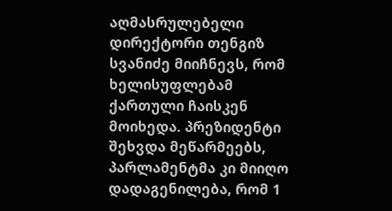აღმასრულებელი დირექტორი თენგიზ სვანიძე მიიჩნევს, რომ ხელისუფლებამ ქართული ჩაისკენ მოიხედა. პრეზიდენტი შეხვდა მეწარმეებს, პარლამენტმა კი მიიღო დადაგენილება, რომ 1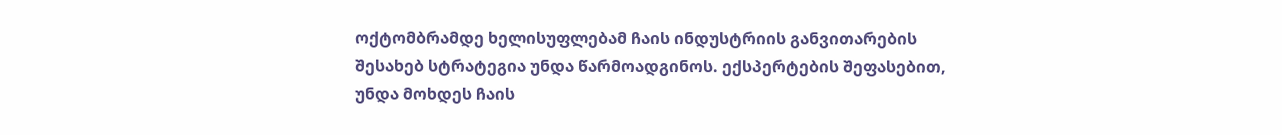ოქტომბრამდე ხელისუფლებამ ჩაის ინდუსტრიის განვითარების შესახებ სტრატეგია უნდა წარმოადგინოს. ექსპერტების შეფასებით, უნდა მოხდეს ჩაის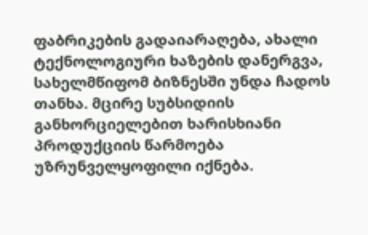ფაბრიკების გადაიარაღება, ახალი ტექნოლოგიური ხაზების დანერგვა, სახელმწიფომ ბიზნესში უნდა ჩადოს თანხა. მცირე სუბსიდიის განხორციელებით ხარისხიანი პროდუქციის წარმოება უზრუნველყოფილი იქნება.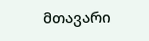მთავარი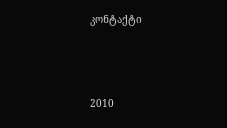კონტაქტი




2010